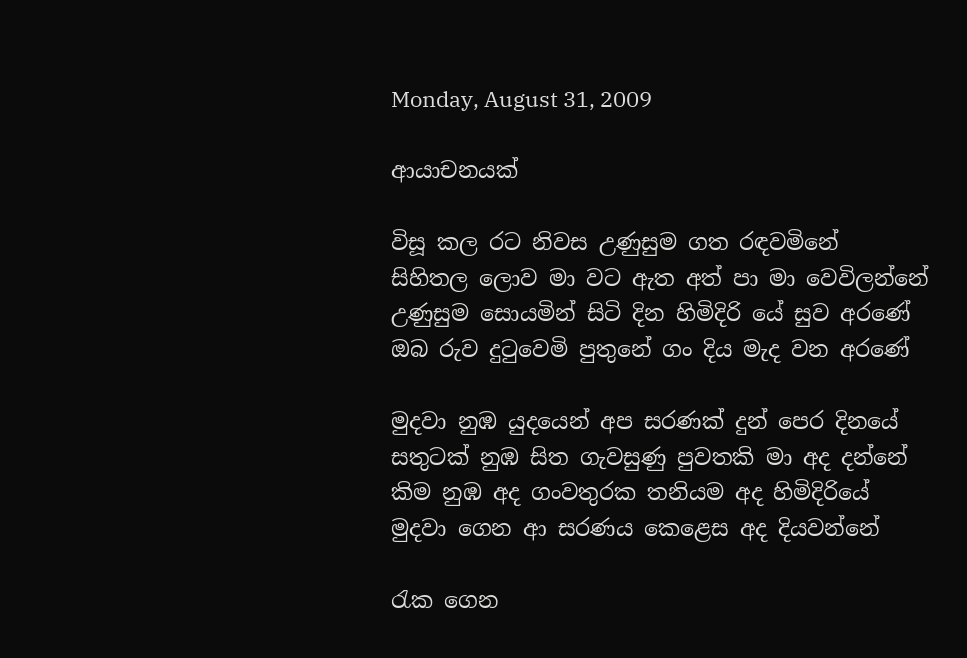Monday, August 31, 2009

ආයාචනයක්

විසූ කල රට නිවස උණුසුම ගත රඳවමිනේ
සිහිතල ලොව මා වට ඇත අත් පා මා වෙවිලන්නේ
උණුසුම සොයමින් සිටි දින හිමිදිරි යේ සුව අරණේ
ඔබ රුව දුටුවෙමි පුතුනේ ගං දිය මැද වන අරණේ

මුදවා නුඹ යුදයෙන් අප සරණක් දුන් පෙර දිනයේ
සතුටක් නුඹ සිත ගැවසුණු පුවතකි මා අද දන්නේ
කිම නුඹ අද ගංවතුරක තනියම අද හිමිදිරියේ
මුදවා ගෙන ආ සරණය කෙළෙස අද දියවන්නේ

රැක ගෙන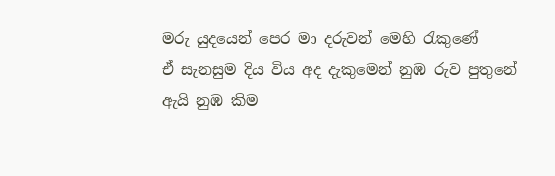මරු යුදයෙන් පෙර මා දරුවන් මෙහි රැකුණේ
ඒ සැනසුම දිය විය අද දැකුමෙන් නුඹ රුව පුතුනේ
ඇයි නුඹ කිම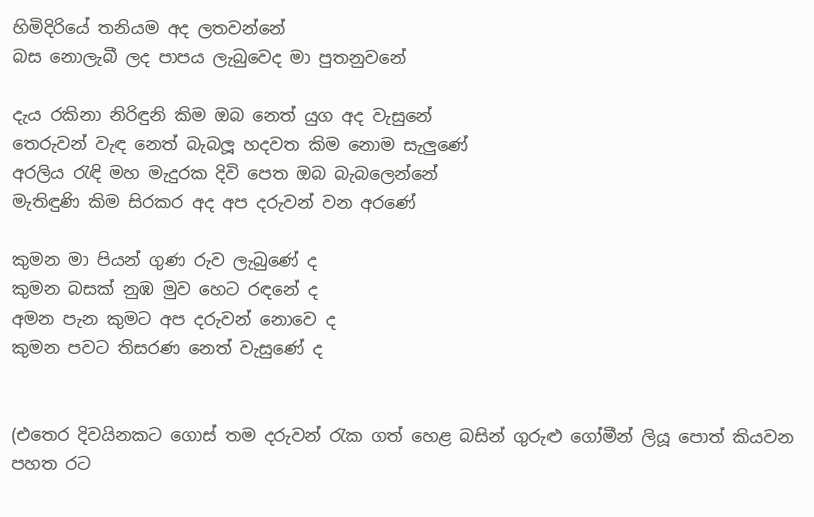හිමිදිරියේ තනියම අද ලතවන්නේ
බස නොලැබී ලද පාපය ලැබුවෙද මා පුතනුවනේ

දැය රකිනා නිරිඳුනි කිම ඔබ නෙත් යුග අද වැසුනේ
තෙරුවන් වැඳ නෙත් බැබලූ හදවත කිම නොම සැලුණේ
අරලිය රැඳි මහ මැදුරක දිවි පෙත ඔබ බැබලෙන්නේ
මැතිඳුණි කිම සිරකර අද අප දරුවන් වන අරණේ

කුමන මා පියන් ගුණ රුව ලැබුණේ ද
කුමන බසක් නුඹ මුව හෙට රඳනේ ද
අමන පැන කුමට අප දරුවන් නොවෙ ද
කුමන පවට තිසරණ නෙත් වැසුණේ ද


(එතෙර දිවයිනකට ගොස් තම දරුවන් රැක ගත් හෙළ බසින් ගුරුළු ගෝමීන් ලියූ පොත් කියවන පහත රට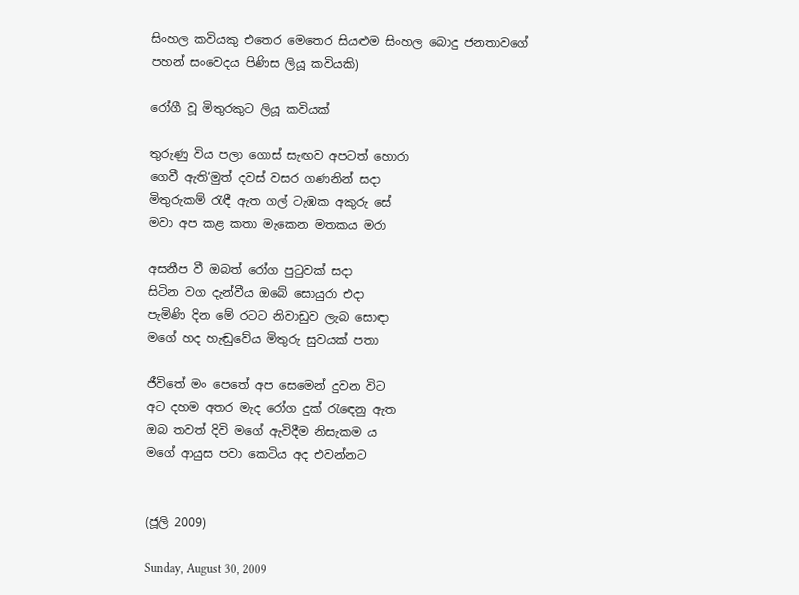සිංහල කවියකු එතෙර මෙතෙර සියළුම සිංහල බොදු ජනතාවගේ පහන් සංවෙදය පිණිස ලියූ කවියකි)

රෝගී වූ මිතුරකුට ලියූ කවියක්

තුරුණු විය පලා ගොස් සැඟව අපටත් හොරා
ගෙවී ඇති‘මුත් දවස් වසර ගණනින් සදා
මිතුරුකම් රැඳී ඇත ගල් ටැඹක අකුරු සේ
මවා අප කළ කතා මැකෙන මතකය මරා

අසනීප වී ඔබත් රෝග පුටුවක් සදා
සිටින වග දැන්වීය ඔබේ සොයුරා එදා
පැමිණි දින මේ රටට නිවාඩුව ලැබ සොඳා
මගේ හද හැඬුවේය මිතුරු සුවයක් පතා

ජීවිතේ මං පෙතේ අප සෙමෙන් දුවන විට
අට දහම අතර මැද රෝග දුක් රැඳෙනු ඇත
ඔබ තවත් දිවි මගේ ඇවිදීම නිසැකම ය
මගේ ආයුස පවා කෙටිය අද එවන්නට


(ජූලි 2009)

Sunday, August 30, 2009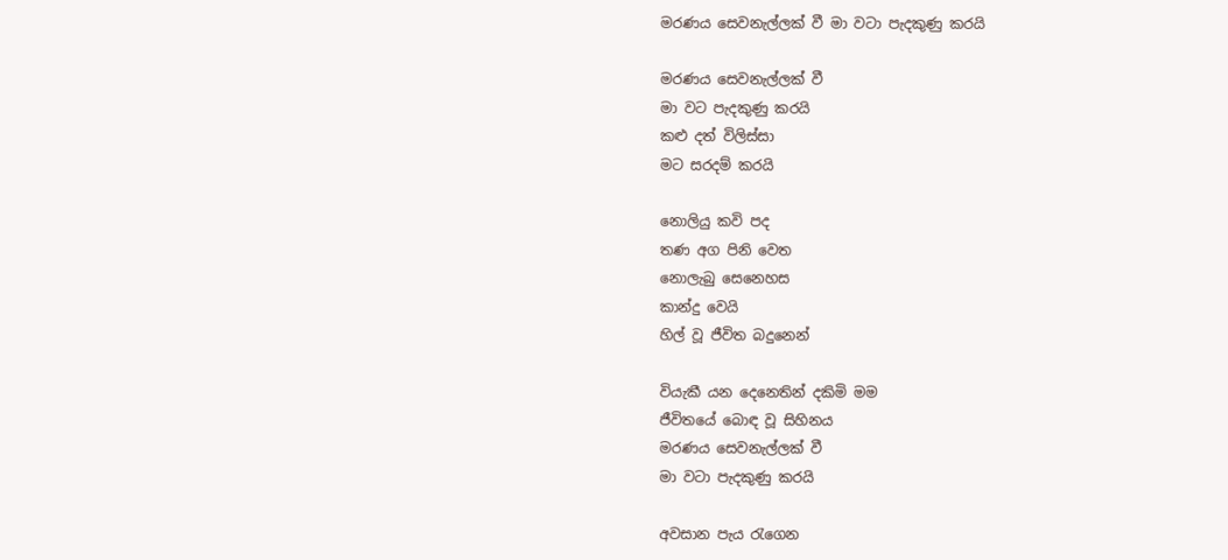මරණය සෙවනැල්ලක් වී මා වටා පැදකුණු කරයි

මරණය සෙවනැල්ලක් වී
මා වට පැදකුණු කරයි
කළු දත් විලිස්සා
මට සරදම් කරයි

නොලියු කවි පද
තණ අග පිනි වෙත
නොලැබු සෙනෙහස
කාන්දු වෙයි
හිල් වූ ජීවිත බදුනෙන්

වියැකී යන දෙනෙතින් දකිමි මම
ජීවිතයේ බොඳ වූ සිහිනය
මරණය සෙවනැල්ලක් වී
මා වටා පැදකුණු කරයි

අවසාන පැය රැගෙන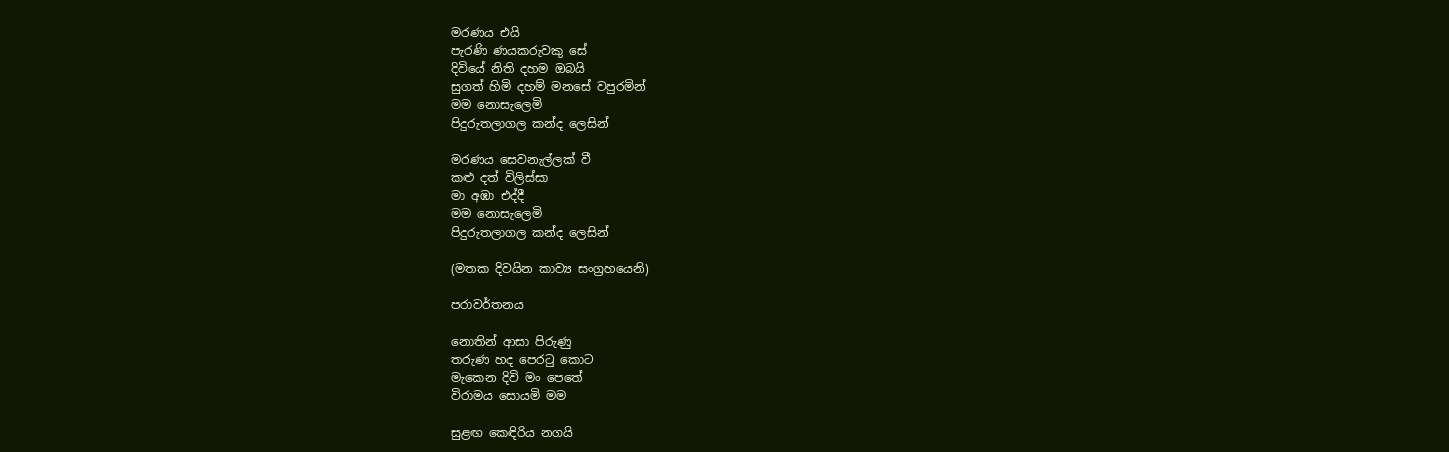මරණය එයි
පැරණි ණයකරුවකු සේ
දිවියේ නිති දහම ඔබයි
සුගත් හිමි දහම් මනසේ වපුරමින්
මම නොසැලෙමි
පිදුරුතලාගල කන්ද ලෙසින්

මරණය සෙවනැල්ලක් වී
කළු දත් විලිස්සා
මා අඹා එද්දී
මම නොසැලෙමි
පිදුරුතලාගල කන්ද ලෙසින්

(මතක දිවයින කාව්‍ය සංග්‍රහයෙනි)

පරාවර්තනය

නොතින් ආසා පිරුණු
තරුණ හද පෙරටු කොට
මැකෙන දිවි මං පෙතේ
විරාමය සොයමි මම

සුළඟ කෙඳිරිය නගයි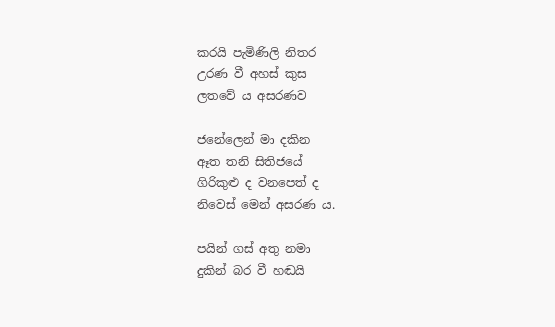කරයි පැමිණිලි නිතර
උරණ වී අහස් කුස
ලතවේ ය අසරණව

ජනේලෙන් මා දකින
ඈත තනි සිතිජයේ
ගිරිකුළු ද වනපෙත් ද
නිවෙස් මෙන් අසරණ ය.

පයින් ගස් අතු නමා
දුකින් බර වී හඬයි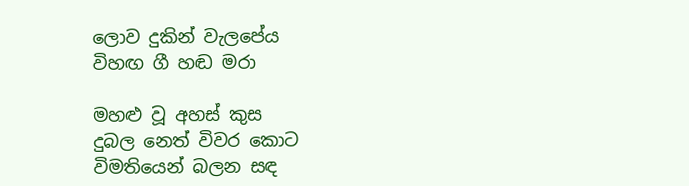ලොව දුකින් වැලපේය
විහඟ ගී හඬ මරා

මහළු වූ අහස් කුස
දුබල නෙත් විවර කොට
විමතියෙන් බලන සඳ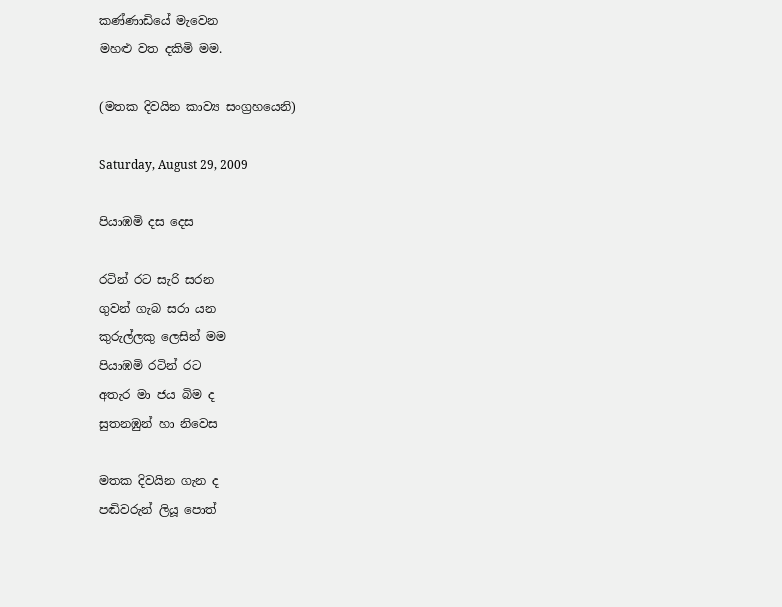කණ්ණාඩියේ මැවෙන
මහළු වත දකිමි මම.

(මතක දිවයින කාව්‍ය සංග්‍රහයෙනි)

Saturday, August 29, 2009

පියාඹමි දස දෙස

රටින් රට සැරි සරන
ගුවන් ගැබ සරා යන
කුරුල්ලකු ලෙසින් මම
පියාඹමි රටින් රට
අතැර මා ජය බිම ද
සුතනඹුන් හා නිවෙස

මතක දිවයින ගැන ද
පඬිවරුන් ලියූ පොත්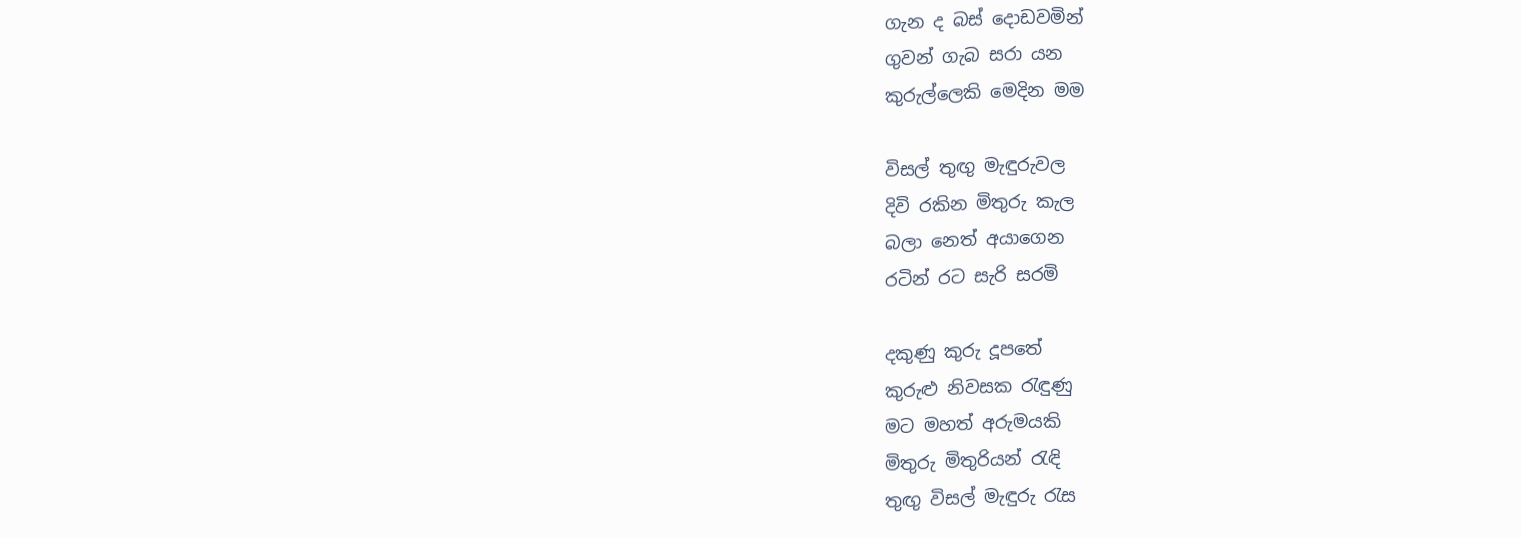ගැන ද බස් දොඩවමින්
ගුවන් ගැබ සරා යන
කුරුල්ලෙකි මෙදින මම

විසල් තුඟු මැඳුරුවල
දිවි රකින මිතුරු කැල
බලා නෙත් අයාගෙන
රටින් රට සැරි සරමි

දකුණු කුරු දූපතේ
කුරුළු නිවසක රැඳුණු
මට මහත් අරුමයකි
මිතුරු මිතුරියන් රැඳි
තුඟු විසල් මැඳුරු රැස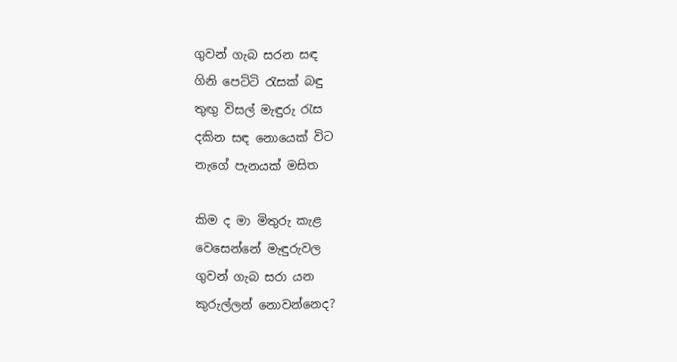ගුවන් ගැබ සරන සඳ
ගිනි පෙට්ටි රැසක් බඳු
තුඟු විසල් මැඳුරු රැස
දකින සඳ නොයෙක් විට
නැගේ පැනයක් මසිත

කිම ද මා මිතුරු කැළ
වෙසෙන්නේ මැඳුරුවල
ගුවන් ගැබ සරා යන
කුරුල්ලන් නොවන්නෙද?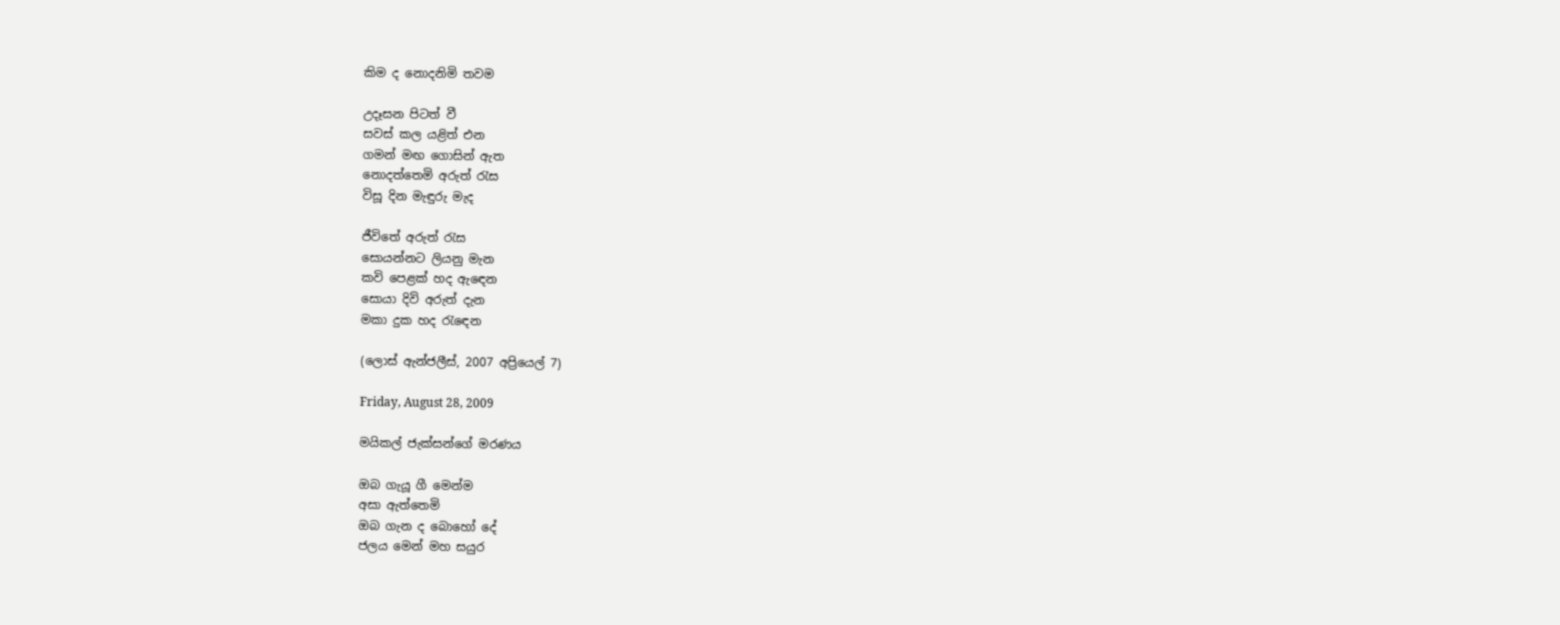කිම ද නොදනිමි තවම

උදෑසන පිටත් වී
සවස් කල යළිත් එන
ගමන් මඟ ගොසින් ඇත
නොදත්තෙමි අරුත් රැස
විසූ දින මැඳුරු මැද

ජීවිතේ අරුත් රැස
සොයන්නට ලියනු මැන
කවි පෙළක් හද ඇඳෙන
සොයා දිවි අරුත් දැන
මකා දුක හද රැඳෙන

(ලොස් ඇන්ජලීස්, 2007 අප්‍රියෙල් 7)

Friday, August 28, 2009

මයිකල් ජැක්සන්ගේ මරණය

ඔබ ගැයූ ගී මෙන්ම
අසා ඇත්තෙමි
ඔබ ගැන ද බොහෝ දේ
ජලය මෙන් මහ සයුර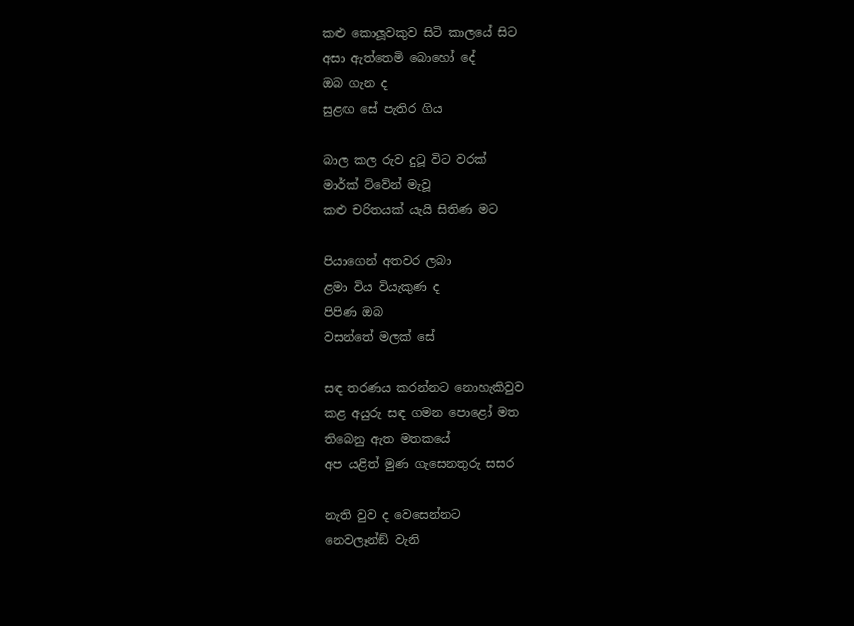කළු කොලූවකුව සිටි කාලයේ සිට
අසා ඇත්තෙමි බොහෝ දේ
ඔබ ගැන ද
සුළඟ සේ පැතිර ගිය

බාල කල රුව දුටූ විට වරක්
මාර්ක් ට්වේන් මැවූ
කළු චරිතයක් යැයි සිතිණ මට

පියාගෙන් අතවර ලබා
ළමා විය වියැකුණ ද
පිපිණ ඔබ
වසන්තේ මලක් සේ

සඳ තරණය කරන්නට නොහැකිවුව
කළ අයුරු සඳ ගමන පොළෝ මත
තිබෙනු ඇත මතකයේ
අප යළිත් මුණ ගැසෙනතුරු සසර

නැති වුව ද වෙසෙන්නට
නෙවලෑන්ඞ් වැනි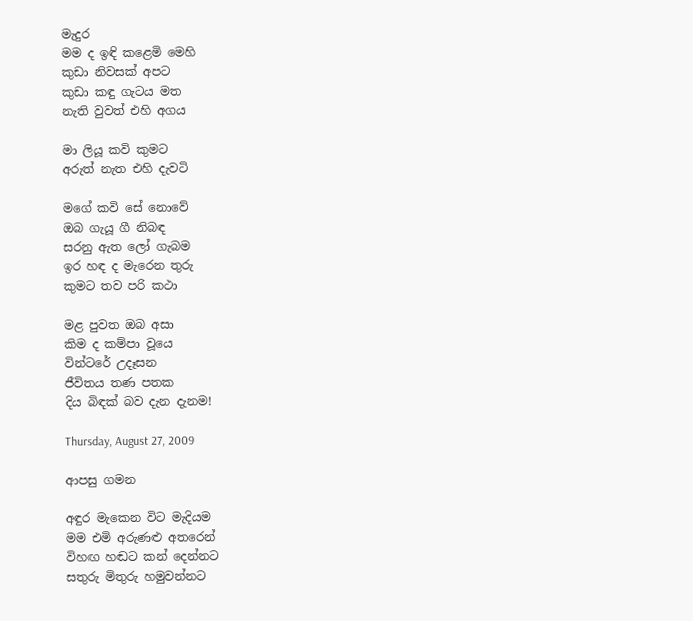මැදුර
මම ද ඉඳි කළෙමි මෙහි
කුඩා නිවසක් අපට
කුඩා කඳු ගැටය මත
නැති වුවත් එහි අගය

මා ලියූ කවි කුමට
අරුත් නැත එහි දැවටි

මගේ කවි සේ නොවේ
ඔබ ගැයූ ගී නිබඳ
සරනු ඇත ලෝ ගැබම
ඉර හඳ ද මැරෙන තුරු
කුමට තව පරි කථා

මළ පුවත ඔබ අසා
කිම ද කම්පා වූයෙ
වින්ටරේ උදෑසන
ජීවිතය තණ පතක
දිය බිඳක් බව දැන දැනම!

Thursday, August 27, 2009

ආපසු ගමන

අඳුර මැකෙන විට මැදියම
මම එමි අරුණළු අතරෙන්
විහඟ හඬට කන් දෙන්නට
සතුරු මිතුරු හමුවන්නට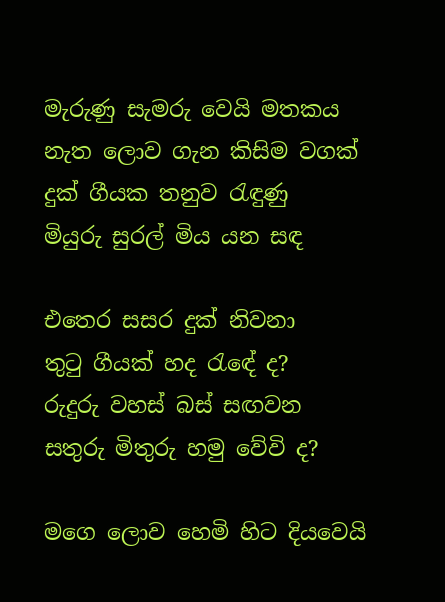මැරුණු සැමරු වෙයි මතකය
නැත ලොව ගැන කිසිම වගක්
දුක් ගීයක තනුව රැඳුණු
මියුරු සුරල් මිය යන සඳ

එතෙර සසර දුක් නිවනා
තුටු ගීයක් හද රැඳේ ද?
රුදුරු වහස් බස් සඟවන
සතුරු මිතුරු හමු වේවි ද?

මගෙ ලොව හෙමි හිට දියවෙයි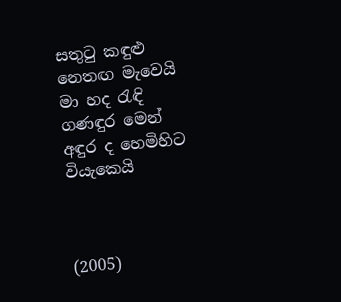සතුටු කඳුළු නෙතඟ මැවෙයි
මා හද රැඳි ගණඳුර මෙන්
අඳුර ද හෙමිහිට වියැකෙයි



(2005)